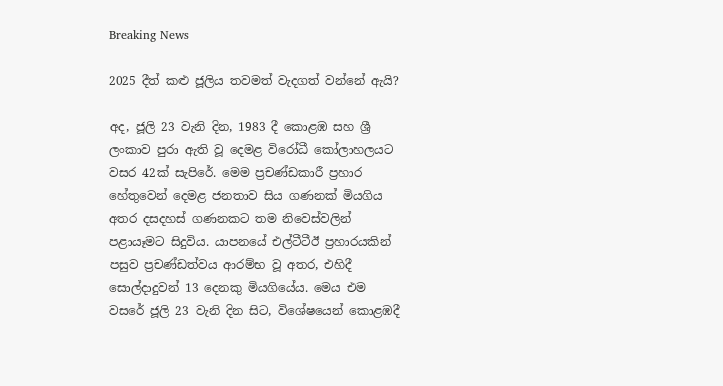Breaking News

2025 දීත් කළු ජූලිය තවමත් වැදගත් වන්නේ ඇයි?

අද, ජූලි 23 වැනි දින, 1983 දී කොළඹ සහ ශ්‍රී ලංකාව පුරා ඇති වූ දෙමළ විරෝධී කෝලාහලයට වසර 42ක් සැපිරේ. මෙම ප්‍රචණ්ඩකාරී ප්‍රහාර හේතුවෙන් දෙමළ ජනතාව සිය ගණනක් මියගිය අතර දසදහස් ගණනකට තම නිවෙස්වලින් පළායෑමට සිදුවිය. යාපනයේ එල්ටීටීඊ ප්‍රහාරයකින් පසුව ප්‍රචණ්ඩත්වය ආරම්භ වූ අතර, එහිදී සොල්දාදුවන් 13 දෙනකු මියගියේය. මෙය එම වසරේ ජූලි 23 වැනි දින සිට, විශේෂයෙන් කොළඹදී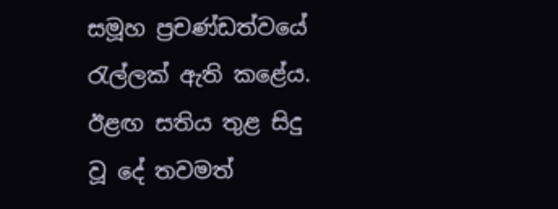සමූහ ප්‍රචණ්ඩත්වයේ රැල්ලක් ඇති කළේය. ඊළඟ සතිය තුළ සිදු වූ දේ තවමත්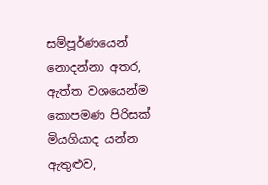සම්පූර්ණයෙන් නොදන්නා අතර, ඇත්ත වශයෙන්ම කොපමණ පිරිසක් මියගියාද යන්න ඇතුළුව,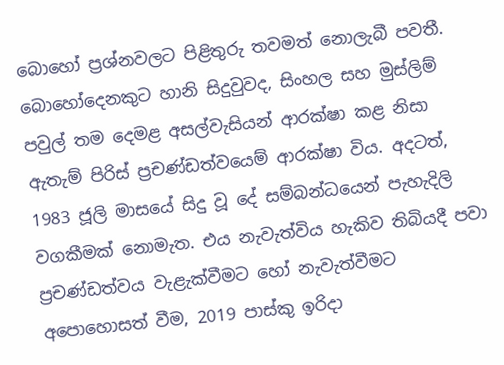බොහෝ ප්‍රශ්නවලට පිළිතුරු තවමත් නොලැබී පවතී. බොහෝදෙනකුට හානි සිදුවුවද, සිංහල සහ මුස්ලිම් පවුල් තම දෙමළ අසල්වැසියන් ආරක්ෂා කළ නිසා ඇතැම් පිරිස් ප්‍රචණ්ඩත්වයෙම් ආරක්ෂා විය. අදටත්, 1983 ජූලි මාසයේ සිදු වූ දේ සම්බන්ධයෙන් පැහැදිලි වගකීමක් නොමැත. එය නැවැත්විය හැකිව තිබියදී පවා ප්‍රචණ්ඩත්වය වැළැක්වීමට හෝ නැවැත්වීමට අපොහොසත් වීම, 2019 පාස්කු ඉරිදා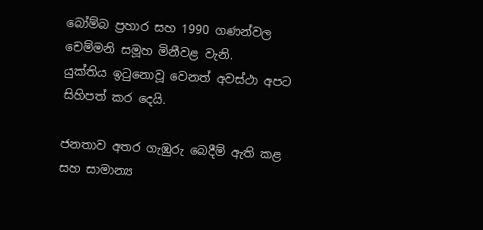බෝම්බ ප්‍රහාර සහ 1990 ගණන්වල චෙම්මනි සමූහ මිනීවළ වැනි.
යුක්තිය ඉටුනොවූ වෙනත් අවස්ථා අපට සිහිපත් කර දෙයි.

ජනතාව අතර ගැඹුරු බෙදීම් ඇති කළ සහ සාමාන්‍ය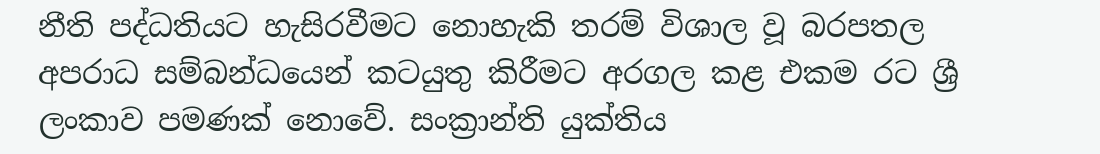නීති පද්ධතියට හැසිරවීමට නොහැකි තරම් විශාල වූ බරපතල අපරාධ සම්බන්ධයෙන් කටයුතු කිරීමට අරගල කළ එකම රට ශ්‍රී ලංකාව පමණක් නොවේ. සංක්‍රාන්ති යුක්තිය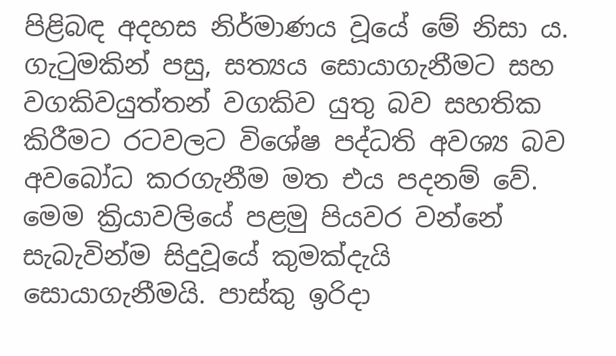පිළිබඳ අදහස නිර්මාණය වූයේ මේ නිසා ය. ගැටුමකින් පසු, සත්‍යය සොයාගැනීමට සහ වගකිවයුත්තන් වගකිව යුතු බව සහතික කිරීමට රටවලට විශේෂ පද්ධති අවශ්‍ය බව අවබෝධ කරගැනීම මත එය පදනම් වේ. මෙම ක්‍රියාවලියේ පළමු පියවර වන්නේ සැබැවින්ම සිදුවූයේ කුමක්දැයි සොයාගැනීමයි. පාස්කු ඉරිදා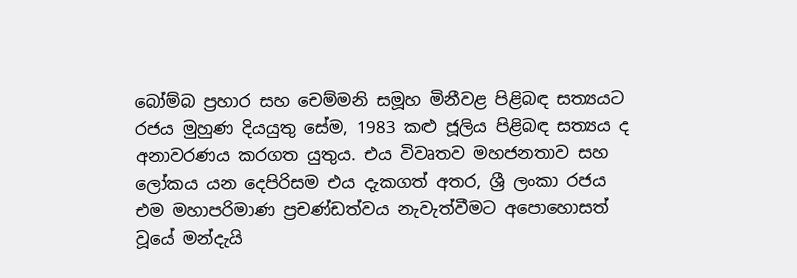බෝම්බ ප්‍රහාර සහ චෙම්මනි සමූහ මිනීවළ පිළිබඳ සත්‍යයට රජය මුහුණ දියයුතු සේම, 1983 කළු ජූලිය පිළිබඳ සත්‍යය ද අනාවරණය කරගත යුතුය. එය විවෘතව මහජනතාව සහ ලෝකය යන දෙපිරිසම එය දැකගත් අතර, ශ්‍රී ලංකා රජය එම මහාපරිමාණ ප්‍රචණ්ඩත්වය නැවැත්වීමට අපොහොසත් වූයේ මන්දැයි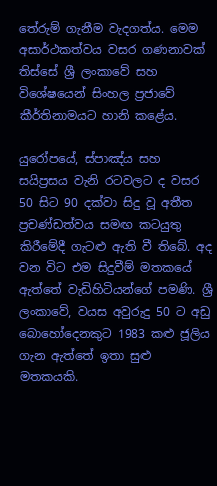තේරුම් ගැනීම වැදගත්ය. මෙම අසාර්ථකත්වය වසර ගණනාවක් තිස්සේ ශ්‍රී ලංකාවේ සහ විශේෂයෙන් සිංහල ප්‍රජාවේ කීර්තිනාමයට හානි කළේය.

යුරෝපයේ, ස්පාඤ්ය සහ සයිප්‍රසය වැනි රටවලට ද වසර 50 සිට 90 දක්වා සිදු වූ අතීත ප්‍රචණ්ඩත්වය සමඟ කටයුතු කිරීමේදී ගැටළු ඇති වී තිබේ. අද වන විට එම සිදුවීම් මතකයේ ඇත්තේ වැඩිහිටියන්ගේ පමණි. ශ්‍රී ලංකාවේ, වයස අවුරුදු 50 ට අඩු බොහෝදෙනකුට 1983 කළු ජූලිය ගැන ඇත්තේ ඉතා සුළු මතකයකි.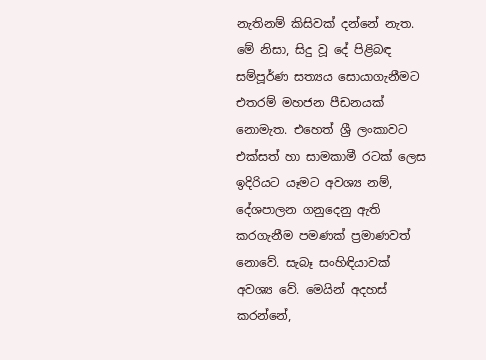නැතිනම් කිසිවක් දන්නේ නැත. මේ නිසා, සිදු වූ දේ පිළිබඳ සම්පූර්ණ සත්‍යය සොයාගැනීමට එතරම් මහජන පීඩනයක් නොමැත. එහෙත් ශ්‍රී ලංකාවට එක්සත් හා සාමකාමී රටක් ලෙස ඉදිරියට යෑමට අවශ්‍ය නම්, දේශපාලන ගනුදෙනු ඇති කරගැනීම පමණක් ප්‍රමාණවත් නොවේ. සැබෑ සංහිඳියාවක් අවශ්‍ය වේ. මෙයින් අදහස් කරන්නේ,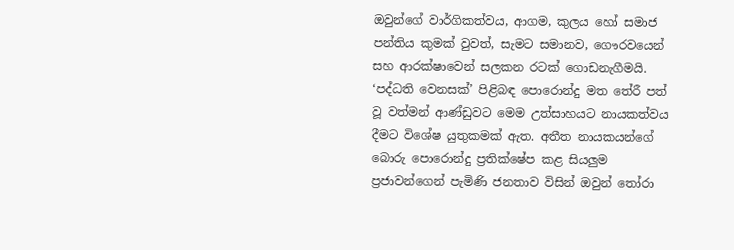ඔවුන්ගේ වාර්ගිකත්වය, ආගම, කුලය හෝ සමාජ පන්තිය කුමක් වුවත්, සැමට සමානව, ගෞරවයෙන් සහ ආරක්ෂාවෙන් සලකන රටක් ගොඩනැගීමයි. ‘පද්ධති වෙනසක්’ පිළිබඳ පොරොන්දු මත තේරී පත් වූ වත්මන් ආණ්ඩුවට මෙම උත්සාහයට නායකත්වය දීමට විශේෂ යුතුකමක් ඇත. අතීත නායකයන්ගේ බොරු පොරොන්දු ප්‍රතික්ෂේප කළ සියලුම ප්‍රජාවන්ගෙන් පැමිණි ජනතාව විසින් ඔවුන් තෝරා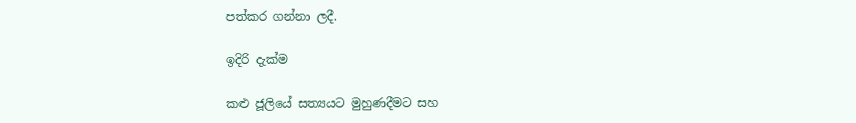පත්කර ගන්නා ලදී.

ඉදිරි දැක්ම

කළු ජූලියේ සත්‍යයට මුහුණදීමට සහ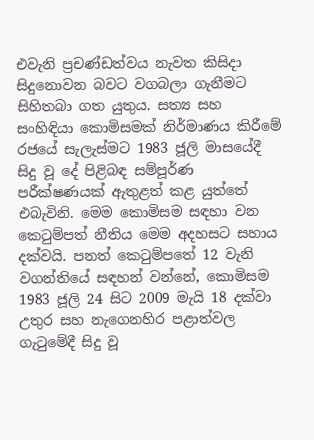එවැනි ප්‍රචණ්ඩත්වය නැවත කිසිදා සිදුනොවන බවට වගබලා ගැනීමට සිහිතබා ගත යුතුය. සත්‍ය සහ සංහිඳියා කොමිසමක් නිර්මාණය කිරීමේ රජයේ සැලැස්මට 1983 ජූලි මාසයේදී සිදු වූ දේ පිළිබඳ සම්පූර්ණ පරීක්ෂණයක් ඇතුළත් කළ යුත්තේ එබැවිනි. මෙම කොමිසම සඳහා වන කෙටුම්පත් නීතිය මෙම අදහසට සහාය දක්වයි. පනත් කෙටුම්පතේ 12 වැනි වගන්තියේ සඳහන් වන්නේ, කොමිසම 1983 ජූලි 24 සිට 2009 මැයි 18 දක්වා උතුර සහ නැගෙනහිර පළාත්වල ගැටුමේදී සිදු වූ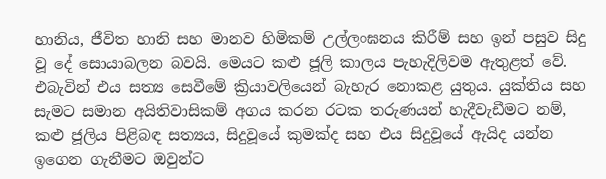හානිය, ජීවිත හානි සහ මානව හිමිකම් උල්ලංඝනය කිරීම් සහ ඉන් පසුව සිදු වූ දේ සොයාබලන බවයි. මෙයට කළු ජූලි කාලය පැහැදිලිවම ඇතුළත් වේ. එබැවින් එය සත්‍ය සෙවීමේ ක්‍රියාවලියෙන් බැහැර නොකළ යුතුය. යුක්තිය සහ සැමට සමාන අයිතිවාසිකම් අගය කරන රටක තරුණයන් හැදීවැඩීමට නම්, කළු ජූලිය පිළිබඳ සත්‍යය, සිදුවූයේ කුමක්ද සහ එය සිදුවූයේ ඇයිද යන්න ඉගෙන ගැනීමට ඔවුන්ට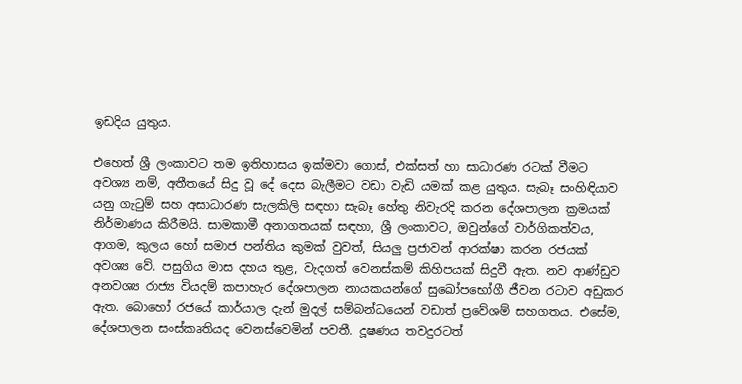ඉඩදිය යුතුය.

එහෙත් ශ්‍රී ලංකාවට තම ඉතිහාසය ඉක්මවා ගොස්, එක්සත් හා සාධාරණ රටක් වීමට අවශ්‍ය නම්, අතීතයේ සිදු වූ දේ දෙස බැලීමට වඩා වැඩි යමක් කළ යුතුය. සැබෑ සංහිඳියාව යනු ගැටුම් සහ අසාධාරණ සැලකිලි සඳහා සැබෑ හේතු නිවැරදි කරන දේශපාලන ක්‍රමයක් නිර්මාණය කිරීමයි. සාමකාමී අනාගතයක් සඳහා, ශ්‍රී ලංකාවට, ඔවුන්ගේ වාර්ගිකත්වය, ආගම, කුලය හෝ සමාජ පන්තිය කුමක් වුවත්, සියලු ප්‍රජාවන් ආරක්ෂා කරන රජයක් අවශ්‍ය වේ. පසුගිය මාස දහය තුළ, වැදගත් වෙනස්කම් කිහිපයක් සිදුවී ඇත. නව ආණ්ඩුව අනවශ්‍ය රාජ්‍ය වියදම් කපාහැර දේශපාලන නායකයන්ගේ සුඛෝපභෝගී ජීවන රටාව අඩුකර ඇත. බොහෝ රජයේ කාර්යාල දැන් මුදල් සම්බන්ධයෙන් වඩාත් ප්‍රවේශම් සහගතය. එසේම, දේශපාලන සංස්කෘතියද වෙනස්වෙමින් පවතී. දූෂණය තවදුරටත්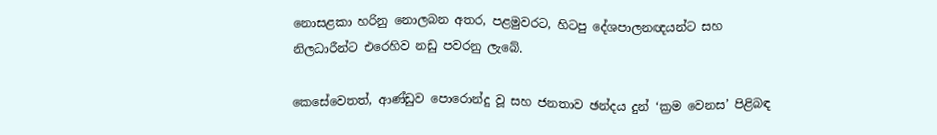නොසළකා හරිනු නොලබන අතර, පළමුවරට, හිටපු දේශපාලනඥයන්ට සහ නිලධාරීන්ට එරෙහිව නඩු පවරනු ලැබේ.

කෙසේවෙතත්, ආණ්ඩුව පොරොන්දු වූ සහ ජනතාව ඡන්දය දුන් ‘ක්‍රම වෙනස’ පිළිබඳ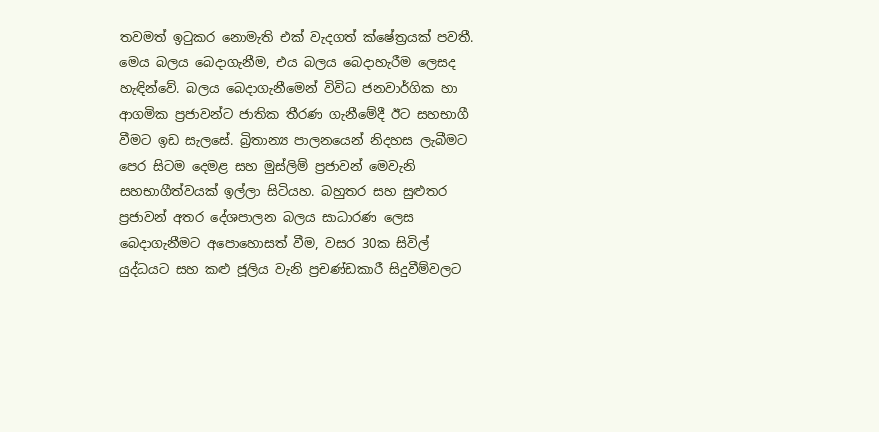තවමත් ඉටුකර නොමැති එක් වැදගත් ක්ෂේත්‍රයක් පවතී. මෙය බලය බෙදාගැනීම, එය බලය බෙදාහැරීම ලෙසද හැඳින්වේ. බලය බෙදාගැනීමෙන් විවිධ ජනවාර්ගික හා ආගමික ප්‍රජාවන්ට ජාතික තීරණ ගැනීමේදී ඊට සහභාගී වීමට ඉඩ සැලසේ. බ්‍රිතාන්‍ය පාලනයෙන් නිදහස ලැබීමට පෙර සිටම දෙමළ සහ මුස්ලිම් ප්‍රජාවන් මෙවැනි සහභාගීත්වයක් ඉල්ලා සිටියහ. බහුතර සහ සුළුතර ප්‍රජාවන් අතර දේශපාලන බලය සාධාරණ ලෙස බෙදාගැනීමට අපොහොසත් වීම, වසර 30ක සිවිල් යුද්ධයට සහ කළු ජූලිය වැනි ප්‍රචණ්ඩකාරී සිදුවීම්වලට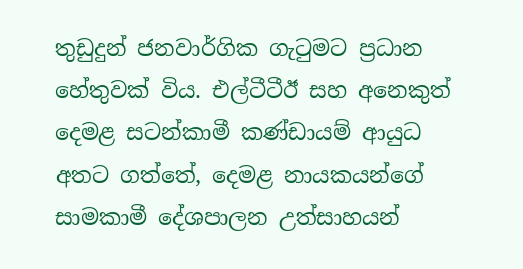තුඩුදුන් ජනවාර්ගික ගැටුමට ප්‍රධාන හේතුවක් විය. එල්ටීටීඊ සහ අනෙකුත් දෙමළ සටන්කාමී කණ්ඩායම් ආයුධ අතට ගත්තේ, දෙමළ නායකයන්ගේ සාමකාමී දේශපාලන උත්සාහයන්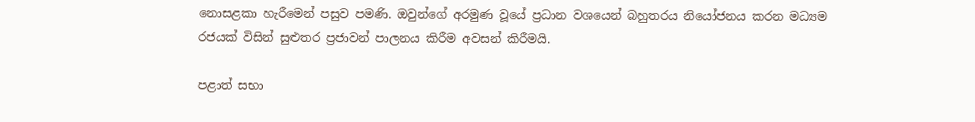නොසළකා හැරීමෙන් පසුව පමණි. ඔවුන්ගේ අරමුණ වූයේ ප්‍රධාන වශයෙන් බහුතරය නියෝජනය කරන මධ්‍යම රජයක් විසින් සුළුතර ප්‍රජාවන් පාලනය කිරීම අවසන් කිරීමයි.

පළාත් සභා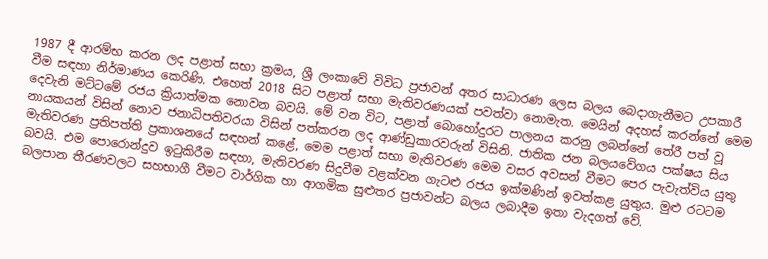1987 දී ආරම්භ කරන ලද පළාත් සභා ක්‍රමය, ශ්‍රී ලංකාවේ විවිධ ප්‍රජාවන් අතර සාධාරණ ලෙස බලය බෙදාගැනීමට උපකාරී වීම සඳහා නිර්මාණය කෙරිණි. එහෙත් 2018 සිට පළාත් සභා මැතිවරණයක් පවත්වා නොමැත. මෙයින් අදහස් කරන්නේ මෙම දෙවැනි මට්ටමේ රජය ක්‍රියාත්මක නොවන බවයි. මේ වන විට, පළාත් බොහෝදුරට පාලනය කරනු ලබන්නේ තේරී පත් වූ නායකයන් විසින් නොව ජනාධිපතිවරයා විසින් පත්කරන ලද ආණ්ඩුකාරවරුන් විසිනි. ජාතික ජන බලයවේගය පක්ෂය සිය මැතිවරණ ප්‍රතිපත්ති ප්‍රකාශනයේ සඳහන් කළේ, මෙම පළාත් සභා මැතිවරණ මෙම වසර අවසන් වීමට පෙර පැවැත්විය යුතු බවයි. එම පොරොන්දුව ඉටුකිරීම සඳහා, මැතිවරණ සිදුවීම වළක්වන ගැටළු රජය ඉක්මණින් ඉවත්කළ යුතුය. මුළු රටටම බලපාන තීරණවලට සහභාගී වීමට වාර්ගික හා ආගමික සුළුතර ප්‍රජාවන්ට බලය ලබාදීම ඉතා වැදගත් වේ.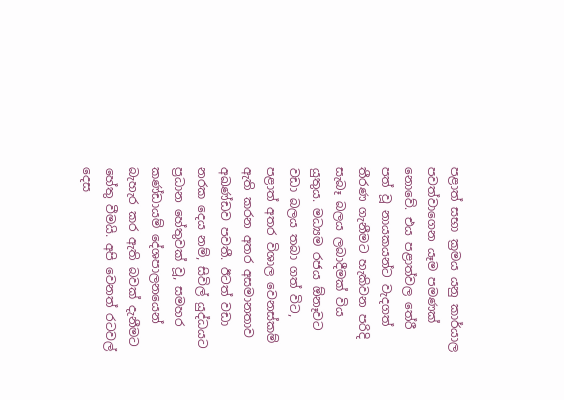පළාත් සභා ක්‍රමය යනු කාර්යාල පවත්වාගෙන යෑම පමණක් නොවේ. එය පළාත්වල තේරී පත් වූ නායකයන්ට වැදගත් තීරණ ගැනීමට හැකිවන පරිදි සැබෑ බලය ලබාදීමක් විය යුතුය. මධ්‍යම රජය ඕනෑවට වඩා බලය තබා ගත් විට, පළාත් අතර විශාල වෙනස්කම් ඇති කරන අතර අසමානතාව අඛණ්ඩව පවතී. ඊටත් වඩා නරක දෙය නම්, සිවිල් යුද්ධයට ප්‍රධාන හේතුවක් වූ, සමහර කණ්ඩායම් දේශපාලනයෙන් බැහැර කර ඇති බවක් දැනීමට හේතු වීමයි. අපි වෙනත් රටවල් දෙස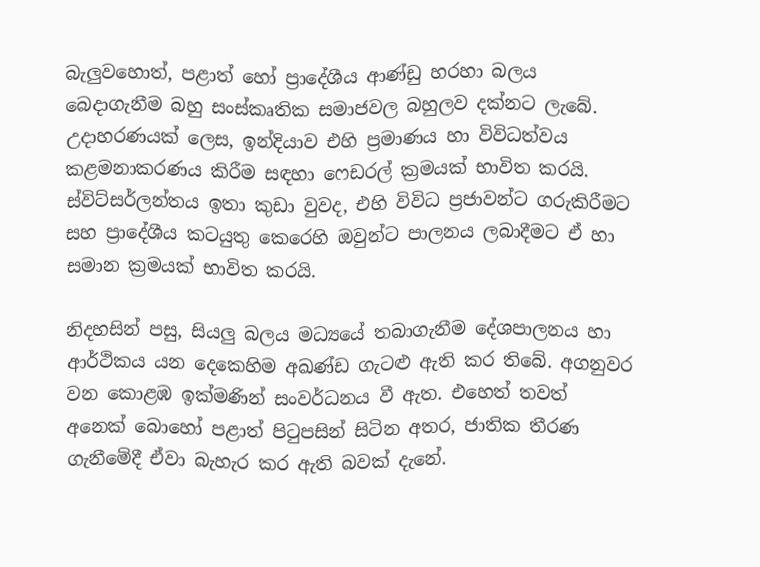බැලුවහොත්, පළාත් හෝ ප්‍රාදේශීය ආණ්ඩු හරහා බලය බෙදාගැනීම බහු සංස්කෘතික සමාජවල බහුලව දක්නට ලැබේ. උදාහරණයක් ලෙස, ඉන්දියාව එහි ප්‍රමාණය හා විවිධත්වය කළමනාකරණය කිරීම සඳහා ෆෙඩරල් ක්‍රමයක් භාවිත කරයි. ස්විට්සර්ලන්තය ඉතා කුඩා වුවද, එහි විවිධ ප්‍රජාවන්ට ගරුකිරීමට සහ ප්‍රාදේශීය කටයුතු කෙරෙහි ඔවුන්ට පාලනය ලබාදීමට ඒ හා සමාන ක්‍රමයක් භාවිත කරයි.

නිදහසින් පසු, සියලු බලය මධ්‍යයේ තබාගැනීම දේශපාලනය හා ආර්ථිකය යන දෙකෙහිම අඛණ්ඩ ගැටළු ඇති කර තිබේ. අගනුවර වන කොළඹ ඉක්මණින් සංවර්ධනය වී ඇත. එහෙත් තවත් අනෙක් බොහෝ පළාත් පිටුපසින් සිටින අතර, ජාතික තීරණ ගැනීමේදී ඒවා බැහැර කර ඇති බවක් දැනේ.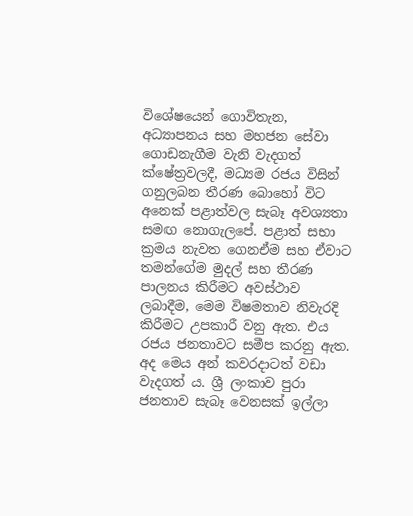විශේෂයෙන් ගොවිතැන, අධ්‍යාපනය සහ මහජන සේවා ගොඩනැගීම වැනි වැදගත් ක්ෂේත්‍රවලදී, මධ්‍යම රජය විසින් ගනුලබන තීරණ බොහෝ විට අනෙක් පළාත්වල සැබෑ අවශ්‍යතා සමඟ නොගැලපේ. පළාත් සභා ක්‍රමය නැවත ගෙනඒම සහ ඒවාට තමන්ගේම මුදල් සහ තීරණ පාලනය කිරීමට අවස්ථාව ලබාදීම, මෙම විෂමතාව නිවැරදි කිරීමට උපකාරී වනු ඇත. එය රජය ජනතාවට සමීප කරනු ඇත. අද මෙය අන් කවරදාටත් වඩා වැදගත් ය. ශ්‍රී ලංකාව පුරා ජනතාව සැබෑ වෙනසක් ඉල්ලා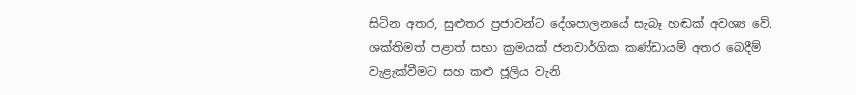සිටින අතර, සුළුතර ප්‍රජාවන්ට දේශපාලනයේ සැබෑ හඬක් අවශ්‍ය වේ. ශක්තිමත් පළාත් සභා ක්‍රමයක් ජනවාර්ගික කණ්ඩායම් අතර බෙදීම් වැළැක්වීමට සහ කළු ජූලිය වැනි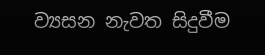ව්‍යසන නැවත සිදුවීම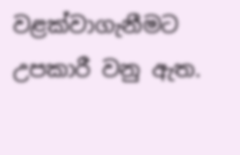වළක්වාගැනීමට උපකාරී වනු ඇත.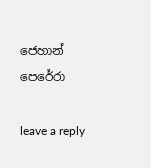ජෙහාන් පෙරේරා

leave a reply